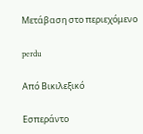Μετάβαση στο περιεχόμενο

perdu

Από Βικιλεξικό

Εσπεράντο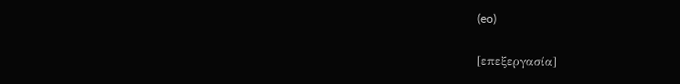(eo)

[επεξεργασία]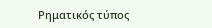Ρηματικός τύπος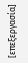[επεξεργασία]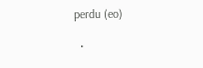perdu (eo)

  •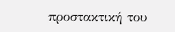προστακτική του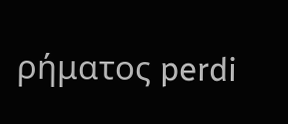ρήματος perdi